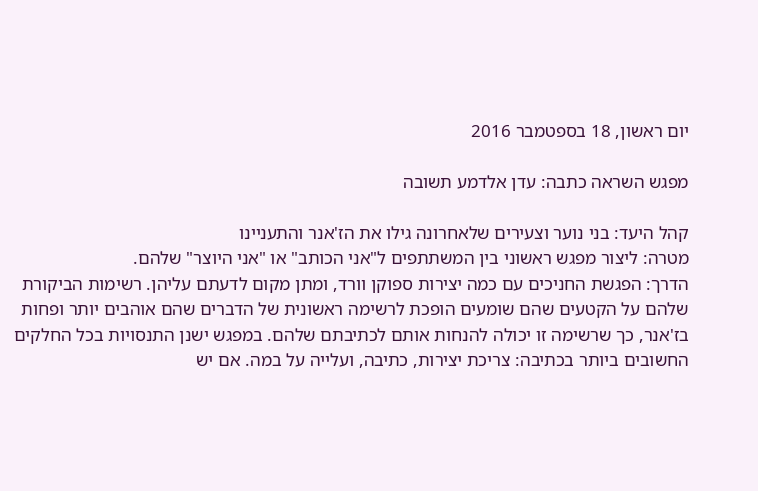יום ראשון, 18 בספטמבר 2016

מפגש השראה כתבה: עדן אלדמע תשובה

קהל היעד: בני נוער וצעירים שלאחרונה גילו את הז'אנר והתעניינו
מטרה: ליצור מפגש ראשוני בין המשתתפים ל"אני הכותב" או "אני היוצר" שלהם.
הדרך: הפגשת החניכים עם כמה יצירות ספוקן וורד, ומתן מקום לדעתם עליהן. רשימות הביקורת שלהם על הקטעים שהם שומעים הופכת לרשימה ראשונית של הדברים שהם אוהבים יותר ופחות בז'אנר, כך שרשימה זו יכולה להנחות אותם לכתיבתם שלהם. במפגש ישנן התנסויות בכל החלקים החשובים ביותר בכתיבה: צריכת יצירות, כתיבה, ועלייה על במה. אם יש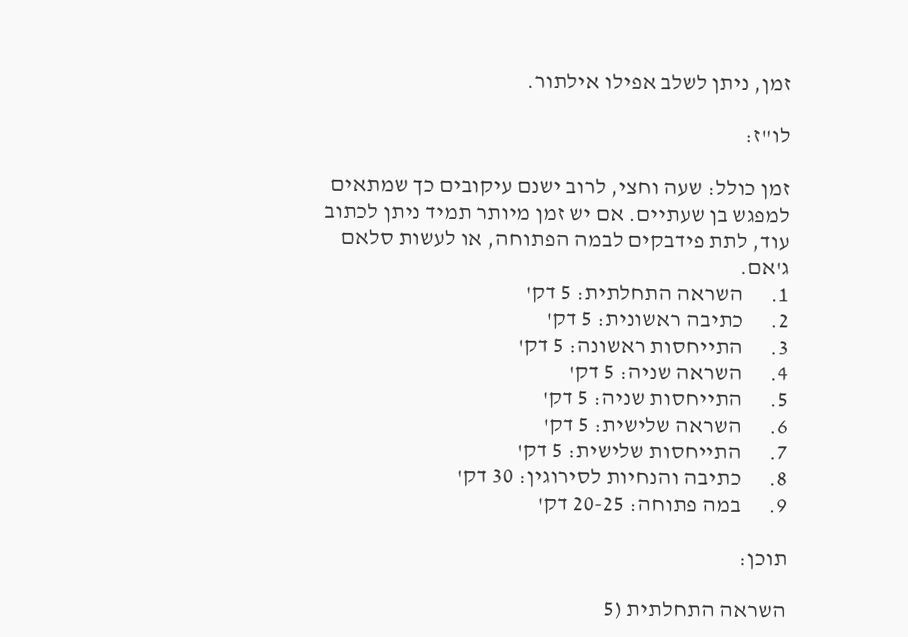זמן, ניתן לשלב אפילו אילתור.

לו"ז:

זמן כולל: שעה וחצי, לרוב ישנם עיקובים כך שמתאים למפגש בן שעתיים. אם יש זמן מיותר תמיד ניתן לכתוב עוד, לתת פידבקים לבמה הפתוחה, או לעשות סלאם ג'אם.
1.      השראה התחלתית: 5 דק'
2.      כתיבה ראשונית: 5 דק'
3.      התייחסות ראשונה: 5 דק'
4.      השראה שניה: 5 דק'
5.      התייחסות שניה: 5 דק'
6.      השראה שלישית: 5 דק'
7.      התייחסות שלישית: 5 דק'
8.      כתיבה והנחיות לסירוגין: 30 דק'
9.      במה פתוחה: 20-25 דק'

תוכן:

השראה התחלתית (5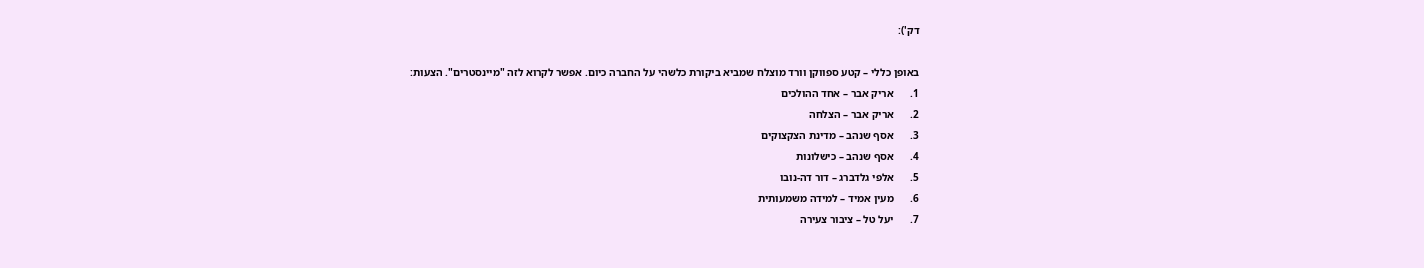דק'):

באופן כללי – קטע ספווקן וורד מוצלח שמביא ביקורת כלשהי על החברה כיום. אפשר לקרוא לזה "מיינסטרים". הצעות:
1.      אריק אבר – אחד ההולכים
2.      אריק אבר – הצלחה
3.      אסף שנהב – מדינת הצקצוקים
4.      אסף שנהב – כישלונות
5.      אלפי גלדברג – דור דה-נובו
6.      מעין אמיד – למידה משמעותית
7.      יעל טל – ציבור צעירה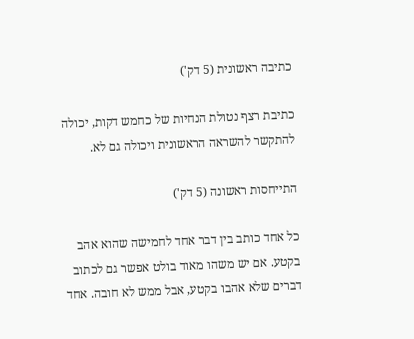כתיבה ראשונית (5 דק')

כתיבת רצף נטולת הנחיות של כחמש דקות, יכולה להתקשר להשראה הראשונית ויכולה גם לא.

התייחסות ראשונה (5 דק')

כל אחד כותב בין דבר אחד לחמישה שהוא אהב בקטע. אם יש משהו מאוד בולט אפשר גם לכתוב דברים שלא אהבו בקטע, אבל ממש לא חובה. אחד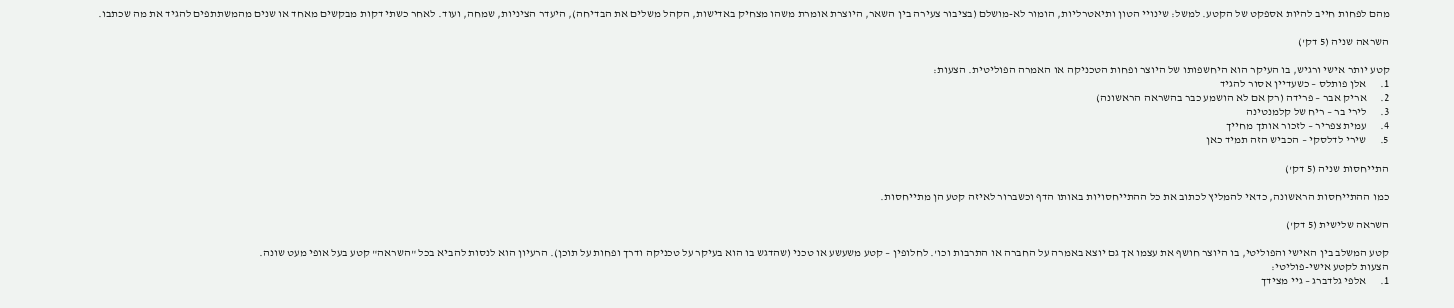מהם לפחות חייב להיות אספקט של הקטע. למשל: שינויי הטון ותיאטרליות, הומור לא-מושלם (בציבור צעירה בין השאר, היוצרת אומרת משהו מצחיק באדישות, הקהל משלים את הבדיחה), היעדר הציניות, שמחה, ועוד. לאחר כשתי דקות מבקשים מאחד או שנים מהמשתתפים להגיד את מה שכתבו.

השראה שניה (5 דק')

קטע יותר אישי ורגיש, בו העיקר הוא היחשפותו של היוצר ופחות הטכניקה או האמרה הפוליטית. הצעות:
1.      אלן פותלס – כשעדיין אסור להגיד
2.      אריק אבר – פרידה (רק אם לא הושמע כבר בהשראה הראשונה)
3.      לירי בר – ריח של קלמנטינה
4.      עמית צפריר – לזכור אותך מחייך
5.      שירי לדלסקי – הכביש הזה תמיד כאן

התייחסות שניה (5 דק')

כמו ההתייחסות הראשונה, כדאי להמליץ לכתוב את כל ההתייחסויות באותו הדף וכשברור לאיזה קטע הן מתייחסות.

השראה שלישית (5 דק')

קטע המשלב בין האישי והפוליטי, בו היוצר חושף את עצמו אך גם יוצא באמרה על החברה או התרבות וכו'. לחלופין – קטע משעשע או טכני (שהדגש בו הוא בעיקר על טכניקה ודרך ופחות על תוכן). הרעיון הוא לנסות להביא בכל "השראה" קטע בעל אופי מעט שונה.
הצעות לקטע אישי-פוליטי:
1.      אלפי גלדברג – גיי מצידך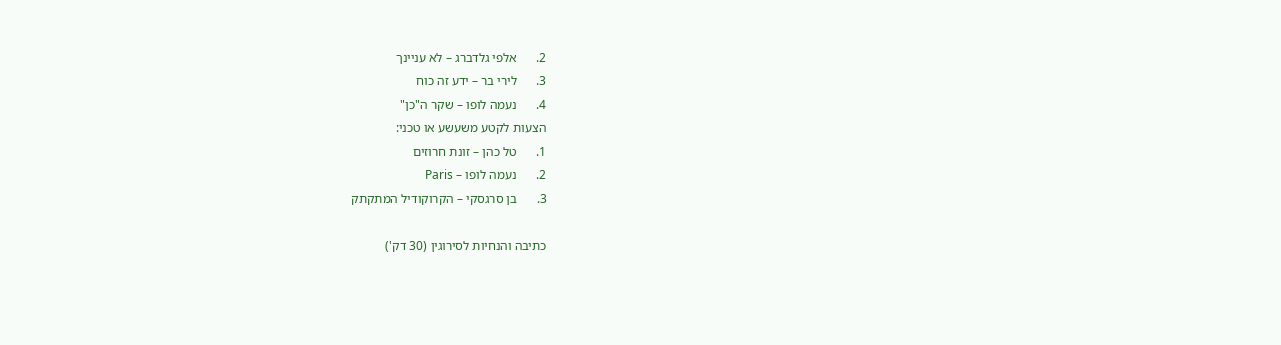2.      אלפי גלדברג – לא עניינך
3.      לירי בר – ידע זה כוח
4.      נעמה לופו – שקר ה"כן"
הצעות לקטע משעשע או טכני:
1.      טל כהן – זונת חרוזים
2.      נעמה לופו – Paris
3.      בן סרגסקי – הקרוקודיל המתקתק

כתיבה והנחיות לסירוגין (30 דק')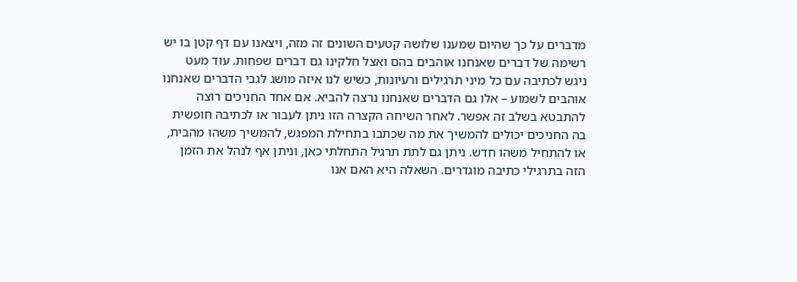מדברים על כך שהיום שמענו שלושה קטעים השונים זה מזה, ויצאנו עם דף קטן בו יש רשימה של דברים שאנחנו אוהבים בהם ואצל חלקינו גם דברים שפחות. עוד מעט ניגש לכתיבה עם כל מיני תרגילים ורעיונות, כשיש לנו איזה מושג לגבי הדברים שאנחנו אוהבים לשמוע – אלו גם הדברים שאנחנו נרצה להביא. אם אחד החניכים רוצה להתבטא בשלב זה אפשר. לאחר השיחה הקצרה הזו ניתן לעבור או לכתיבה חופשית בה החניכים יכולים להמשיך את מה שכתבו בתחילת המפגש, להמשיך משהו מהבית, או להתחיל משהו חדש. ניתן גם לתת תרגיל התחלתי כאן, וניתן אף לנהל את הזמן הזה בתרגילי כתיבה מוגדרים. השאלה היא האם אנו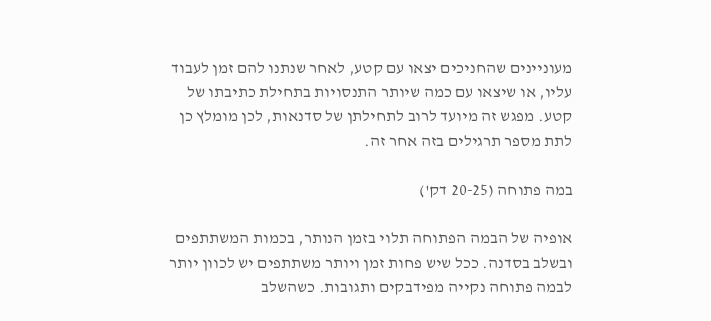מעוניינים שהחניכים יצאו עם קטע, לאחר שנתנו להם זמן לעבוד עליו, או שיצאו עם כמה שיותר התנסויות בתחילת כתיבתו של קטע. מפגש זה מיועד לרוב לתחילתן של סדנאות, לכן מומלץ כן לתת מספר תרגילים בזה אחר זה.

במה פתוחה (20-25 דק')

אופיה של הבמה הפתוחה תלוי בזמן הנותר, בכמות המשתתפים ובשלב בסדנה. ככל שיש פחות זמן ויותר משתתפים יש לכוון יותר לבמה פתוחה נקייה מפידבקים ותגובות. כשהשלב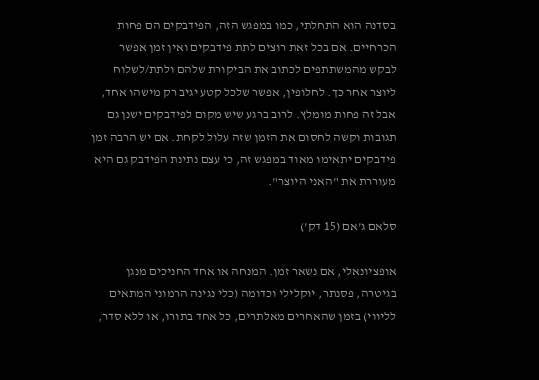בסדנה הוא התחלתי, כמו במפגש הזה, הפידבקים הם פחות הכרחיים. אם בכל זאת רוצים לתת פידבקים ואין זמן אפשר לבקש מהמשתתפים לכתוב את הביקורת שלהם ולתת/לשלוח ליוצר אחר כך. לחלופין, אפשר שלכל קטע יגיב רק מישהו אחד, אבל זה פחות מומלץ. לרוב ברגע שיש מקום לפידבקים ישנן גם תגובות וקשה לחסום את הזמן שזה עלול לקחת. אם יש הרבה זמן פידבקים יתאימו מאוד במפגש זה, כי עצם נתינת הפידבק גם היא מעוררת את "האני היוצר".

סלאם ג'אם (15 דק')

אופציונאלי, אם נשאר זמן. המנחה או אחד החניכים מנגן בגיטרה, פסנתר, יוקלילי וכדומה (כלי נגינה הרמוני המתאים לליווי) בזמן שהאחרים מאלתרים, כל אחד בתורו, או ללא סדר,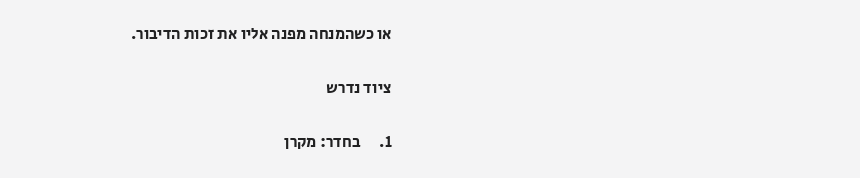או כשהמנחה מפנה אליו את זכות הדיבור.

ציוד נדרש

1.      בחדר: מקרן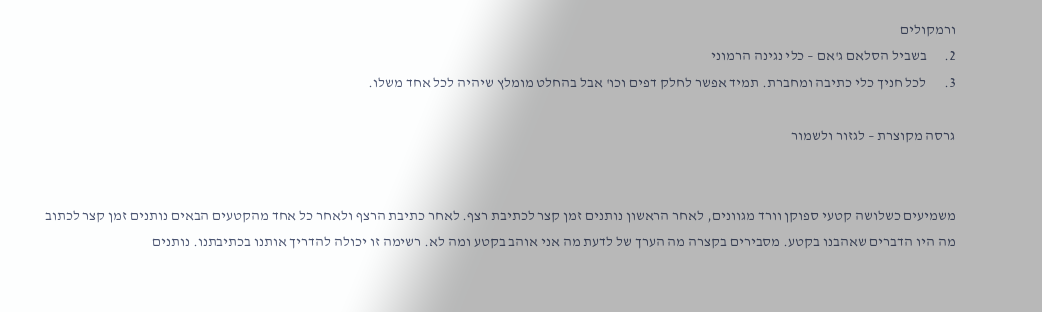ורמקולים
2.      בשביל הסלאם ג'אם – כלי נגינה הרמוני
3.      לכל חניך כלי כתיבה ומחברת. תמיד אפשר לחלק דפים וכו' אבל בהחלט מומלץ שיהיה לכל אחד משלו.

גרסה מקוצרת – לגזור ולשמור


משמיעים כשלושה קטעי ספוקן וורד מגוונים, לאחר הראשון נותנים זמן קצר לכתיבת רצף. לאחר כתיבת הרצף ולאחר כל אחד מהקטעים הבאים נותנים זמן קצר לכתוב מה היו הדברים שאהבנו בקטע. מסבירים בקצרה מה הערך של לדעת מה אני אוהב בקטע ומה לא. רשימה זו יכולה להדריך אותנו בכתיבתנו. נותנים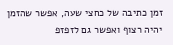זמן כתיבה של כחצי שעה, אפשר שהזמן יהיה רצוף ואפשר גם לזפזפ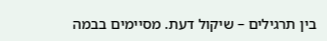בין תרגילים – שיקול דעת. מסיימים בבמה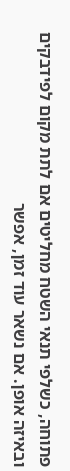פתוחה, כשלפי תנאי השטח מחליטים אם לתת מקום לפידבקים ובאיזה אופן. אם נשאר עוד זמן, אפשר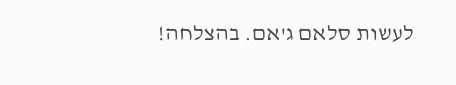לעשות סלאם ג'אם. בהצלחה!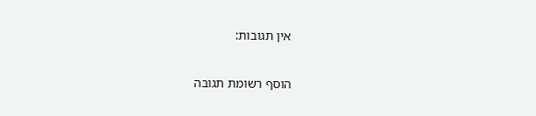אין תגובות:

הוסף רשומת תגובה